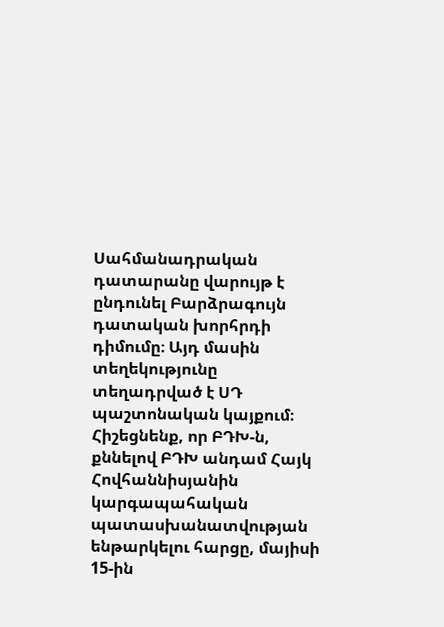Սահմանադրական դատարանը վարույթ է ընդունել Բարձրագույն դատական խորհրդի դիմումը։ Այդ մասին տեղեկությունը տեղադրված է ՍԴ պաշտոնական կայքում։
Հիշեցնենք, որ ԲԴԽ-ն, քննելով ԲԴԽ անդամ Հայկ Հովհաննիսյանին կարգապահական պատասխանատվության ենթարկելու հարցը, մայիսի 15-ին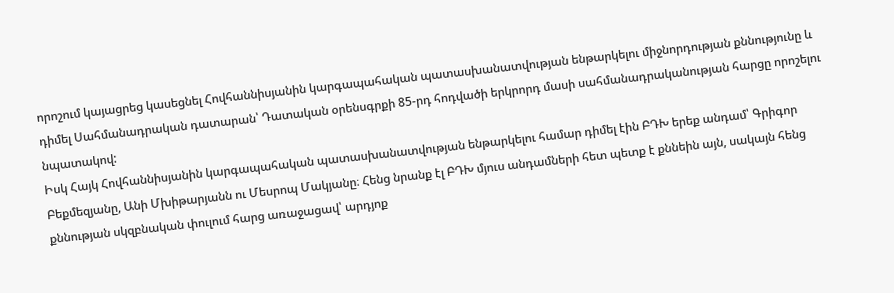որոշում կայացրեց կասեցնել Հովհաննիսյանին կարգապահական պատասխանատվության ենթարկելու միջնորդության քննությունը և դիմել Սահմանադրական դատարան՝ Դատական օրենսգրքի 85-րդ հոդվածի երկրորդ մասի սահմանադրականության հարցը որոշելու նպատակով:
Իսկ Հայկ Հովհաննիսյանին կարգապահական պատասխանատվության ենթարկելու համար դիմել էին ԲԴԽ երեք անդամ՝ Գրիգոր Բեքմեզյանը, Անի Մխիթարյանն ու Մեսրոպ Մակյանը։ Հենց նրանք էլ ԲԴԽ մյուս անդամների հետ պետք է քննեին այն, սակայն հենց քննության սկզբնական փուլում հարց առաջացավ՝ արդյոք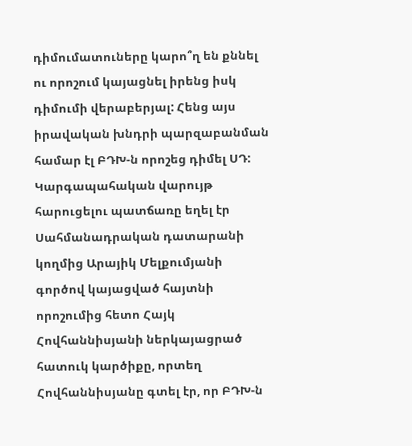դիմումատուները կարո՞ղ են քննել ու որոշում կայացնել իրենց իսկ դիմումի վերաբերյալ: Հենց այս իրավական խնդրի պարզաբանման համար էլ ԲԴԽ-ն որոշեց դիմել ՍԴ:
Կարգապահական վարույթ հարուցելու պատճառը եղել էր Սահմանադրական դատարանի կողմից Արայիկ Մելքումյանի գործով կայացված հայտնի որոշումից հետո Հայկ Հովհաննիսյանի ներկայացրած հատուկ կարծիքը, որտեղ Հովհաննիսյանը գտել էր, որ ԲԴԽ-ն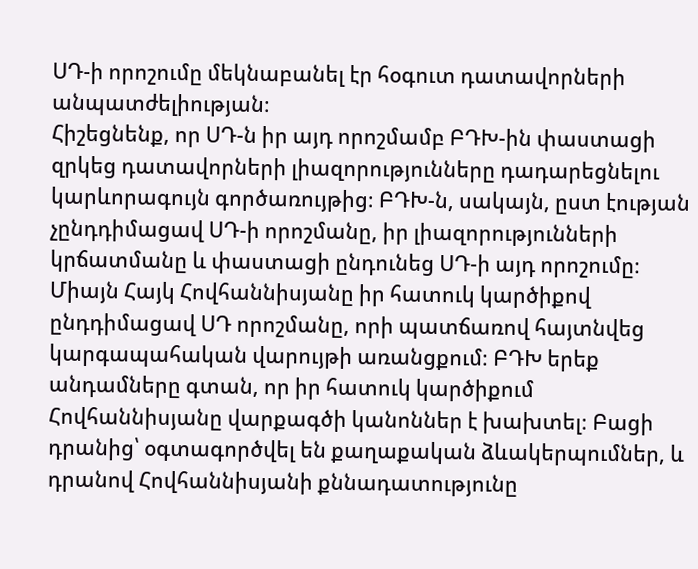ՍԴ-ի որոշումը մեկնաբանել էր հօգուտ դատավորների անպատժելիության։
Հիշեցնենք, որ ՍԴ-ն իր այդ որոշմամբ ԲԴԽ-ին փաստացի զրկեց դատավորների լիազորությունները դադարեցնելու կարևորագույն գործառույթից։ ԲԴԽ-ն, սակայն, ըստ էության չընդդիմացավ ՍԴ-ի որոշմանը, իր լիազորությունների կրճատմանը և փաստացի ընդունեց ՍԴ-ի այդ որոշումը։ Միայն Հայկ Հովհաննիսյանը իր հատուկ կարծիքով ընդդիմացավ ՍԴ որոշմանը, որի պատճառով հայտնվեց կարգապահական վարույթի առանցքում։ ԲԴԽ երեք անդամները գտան, որ իր հատուկ կարծիքում Հովհաննիսյանը վարքագծի կանոններ է խախտել։ Բացի դրանից՝ օգտագործվել են քաղաքական ձևակերպումներ, և դրանով Հովհաննիսյանի քննադատությունը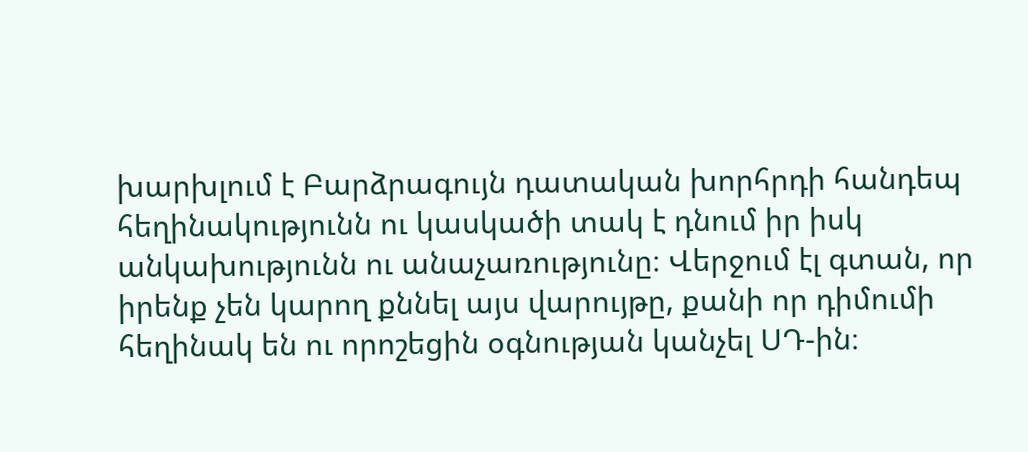խարխլում է Բարձրագույն դատական խորհրդի հանդեպ հեղինակությունն ու կասկածի տակ է դնում իր իսկ անկախությունն ու անաչառությունը։ Վերջում էլ գտան, որ իրենք չեն կարող քննել այս վարույթը, քանի որ դիմումի հեղինակ են ու որոշեցին օգնության կանչել ՍԴ-ին։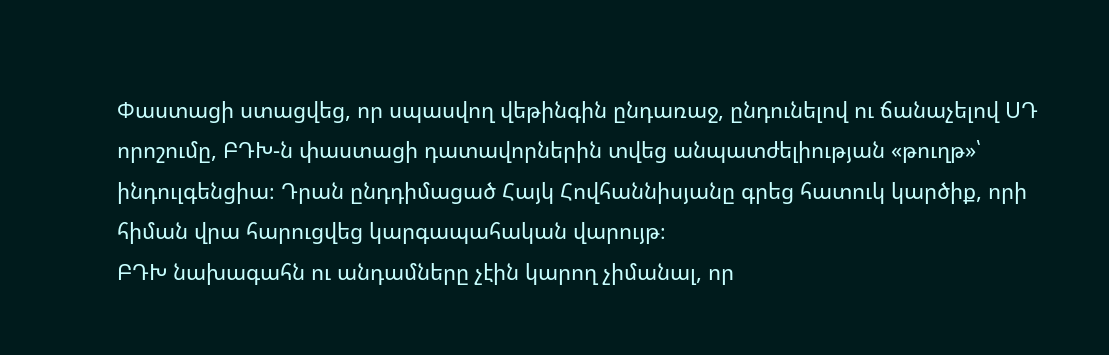Փաստացի ստացվեց, որ սպասվող վեթինգին ընդառաջ, ընդունելով ու ճանաչելով ՍԴ որոշումը, ԲԴԽ-ն փաստացի դատավորներին տվեց անպատժելիության «թուղթ»՝ ինդուլգենցիա։ Դրան ընդդիմացած Հայկ Հովհաննիսյանը գրեց հատուկ կարծիք, որի հիման վրա հարուցվեց կարգապահական վարույթ։
ԲԴԽ նախագահն ու անդամները չէին կարող չիմանալ, որ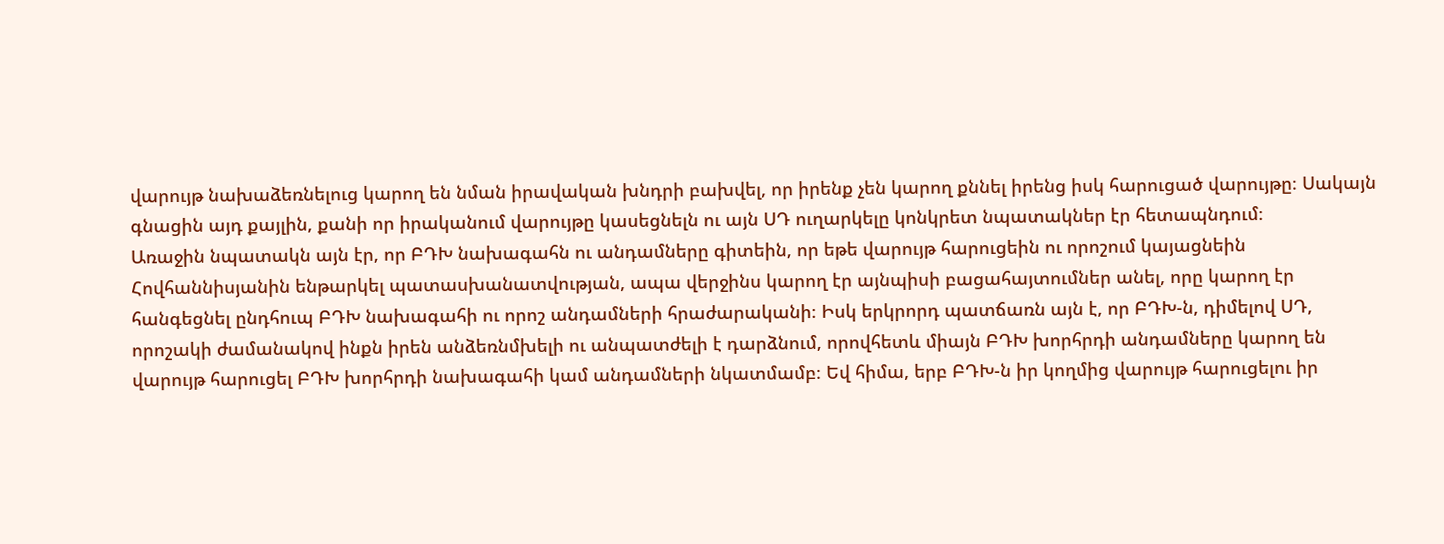վարույթ նախաձեռնելուց կարող են նման իրավական խնդրի բախվել, որ իրենք չեն կարող քննել իրենց իսկ հարուցած վարույթը։ Սակայն գնացին այդ քայլին, քանի որ իրականում վարույթը կասեցնելն ու այն ՍԴ ուղարկելը կոնկրետ նպատակներ էր հետապնդում։
Առաջին նպատակն այն էր, որ ԲԴԽ նախագահն ու անդամները գիտեին, որ եթե վարույթ հարուցեին ու որոշում կայացնեին Հովհաննիսյանին ենթարկել պատասխանատվության, ապա վերջինս կարող էր այնպիսի բացահայտումներ անել, որը կարող էր հանգեցնել ընդհուպ ԲԴԽ նախագահի ու որոշ անդամների հրաժարականի։ Իսկ երկրորդ պատճառն այն է, որ ԲԴԽ-ն, դիմելով ՍԴ, որոշակի ժամանակով ինքն իրեն անձեռնմխելի ու անպատժելի է դարձնում, որովհետև միայն ԲԴԽ խորհրդի անդամները կարող են վարույթ հարուցել ԲԴԽ խորհրդի նախագահի կամ անդամների նկատմամբ։ Եվ հիմա, երբ ԲԴԽ-ն իր կողմից վարույթ հարուցելու իր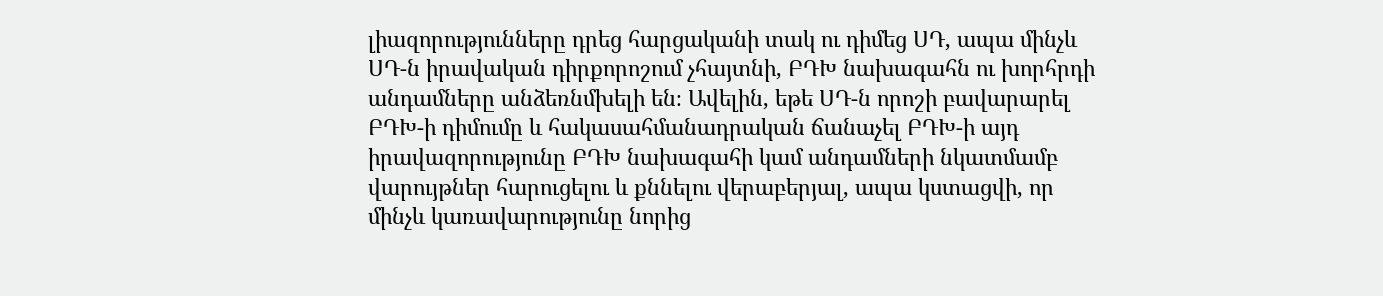լիազորությունները դրեց հարցականի տակ ու դիմեց ՍԴ, ապա մինչև ՍԴ-ն իրավական դիրքորոշում չհայտնի, ԲԴԽ նախագահն ու խորհրդի անդամները անձեռնմխելի են։ Ավելին, եթե ՍԴ-ն որոշի բավարարել ԲԴԽ-ի դիմումը և հակասահմանադրական ճանաչել ԲԴԽ-ի այդ իրավազորությունը ԲԴԽ նախագահի կամ անդամների նկատմամբ վարույթներ հարուցելու և քննելու վերաբերյալ, ապա կստացվի, որ մինչև կառավարությունը նորից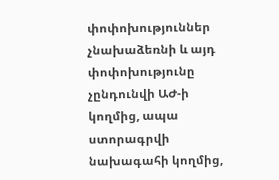փոփոխություններ չնախաձեռնի և այդ փոփոխությունը չընդունվի ԱԺ-ի կողմից, ապա ստորագրվի նախագահի կողմից,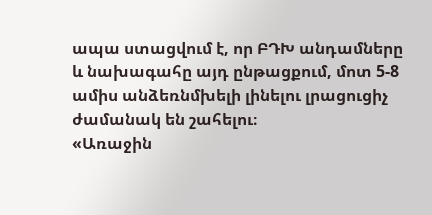ապա ստացվում է, որ ԲԴԽ անդամները և նախագահը այդ ընթացքում, մոտ 5-8 ամիս անձեռնմխելի լինելու լրացուցիչ ժամանակ են շահելու։
«Առաջին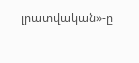լրատվական»-ը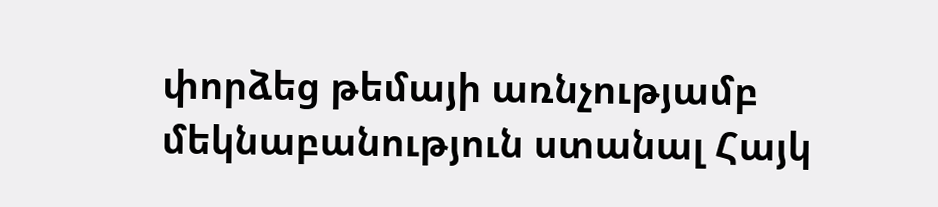փորձեց թեմայի առնչությամբ մեկնաբանություն ստանալ Հայկ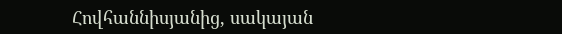Հովհաննիսյանից, սակայան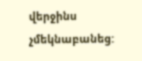վերջինս չմեկնաբանեց: